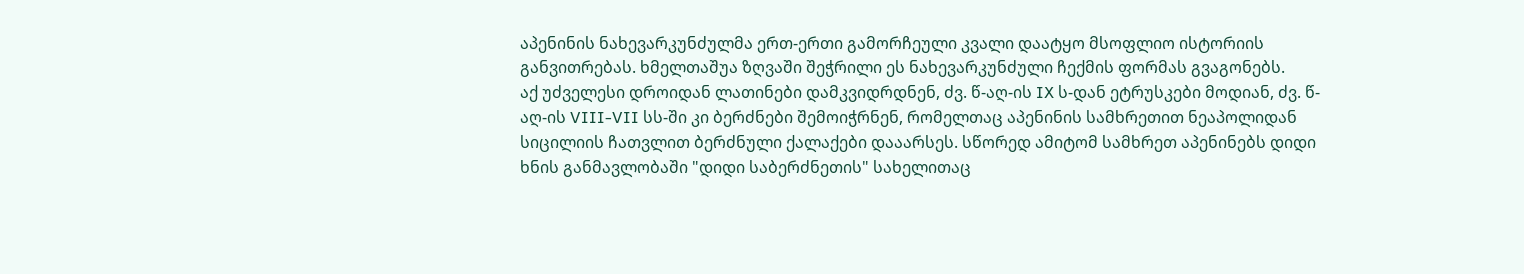აპენინის ნახევარკუნძულმა ერთ-ერთი გამორჩეული კვალი დაატყო მსოფლიო ისტორიის განვითრებას. ხმელთაშუა ზღვაში შეჭრილი ეს ნახევარკუნძული ჩექმის ფორმას გვაგონებს.
აქ უძველესი დროიდან ლათინები დამკვიდრდნენ, ძვ. წ-აღ-ის IX ს-დან ეტრუსკები მოდიან, ძვ. წ-აღ-ის VIII-VII სს-ში კი ბერძნები შემოიჭრნენ, რომელთაც აპენინის სამხრეთით ნეაპოლიდან სიცილიის ჩათვლით ბერძნული ქალაქები დააარსეს. სწორედ ამიტომ სამხრეთ აპენინებს დიდი ხნის განმავლობაში "დიდი საბერძნეთის" სახელითაც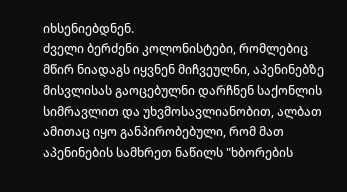იხსენიებდნენ.
ძველი ბერძენი კოლონისტები, რომლებიც მწირ ნიადაგს იყვნენ მიჩვეულნი, აპენინებზე მისვლისას გაოცებულნი დარჩნენ საქონლის სიმრავლით და უხვმოსავლიანობით, ალბათ ამითაც იყო განპირობებული, რომ მათ აპენინების სამხრეთ ნაწილს "ხბორების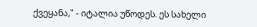ქვეყანა," - იტალია უწოდეს. ეს სახელი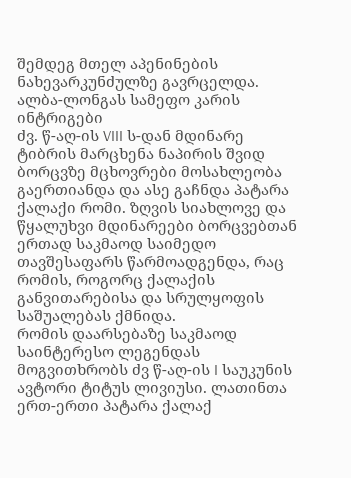შემდეგ მთელ აპენინების ნახევარკუნძულზე გავრცელდა.
ალბა-ლონგას სამეფო კარის ინტრიგები
ძვ. წ-აღ-ის VIII ს-დან მდინარე ტიბრის მარცხენა ნაპირის შვიდ ბორცვზე მცხოვრები მოსახლეობა გაერთიანდა და ასე გაჩნდა პატარა ქალაქი რომი. ზღვის სიახლოვე და წყალუხვი მდინარეები ბორცვებთან ერთად საკმაოდ საიმედო თავშესაფარს წარმოადგენდა, რაც რომის, როგორც ქალაქის განვითარებისა და სრულყოფის საშუალებას ქმნიდა.
რომის დაარსებაზე საკმაოდ საინტერესო ლეგენდას მოგვითხრობს ძვ წ-აღ-ის I საუკუნის ავტორი ტიტუს ლივიუსი. ლათინთა ერთ-ერთი პატარა ქალაქ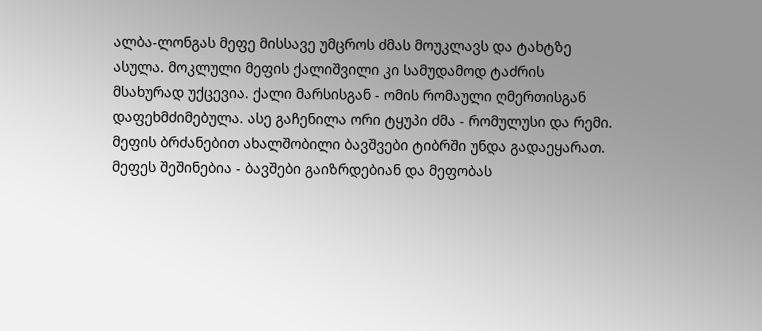ალბა-ლონგას მეფე მისსავე უმცროს ძმას მოუკლავს და ტახტზე ასულა. მოკლული მეფის ქალიშვილი კი სამუდამოდ ტაძრის მსახურად უქცევია. ქალი მარსისგან - ომის რომაული ღმერთისგან დაფეხმძიმებულა. ასე გაჩენილა ორი ტყუპი ძმა - რომულუსი და რემი.
მეფის ბრძანებით ახალშობილი ბავშვები ტიბრში უნდა გადაეყარათ. მეფეს შეშინებია - ბავშები გაიზრდებიან და მეფობას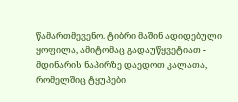წამართმევენო. ტიბრი მაშინ ადიდებული ყოფილა, ამიტომაც გადაუწყვეტიათ - მდინარის ნაპირზე დაედოთ კალათა, რომელშიც ტყუპები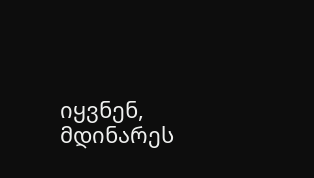იყვნენ, მდინარეს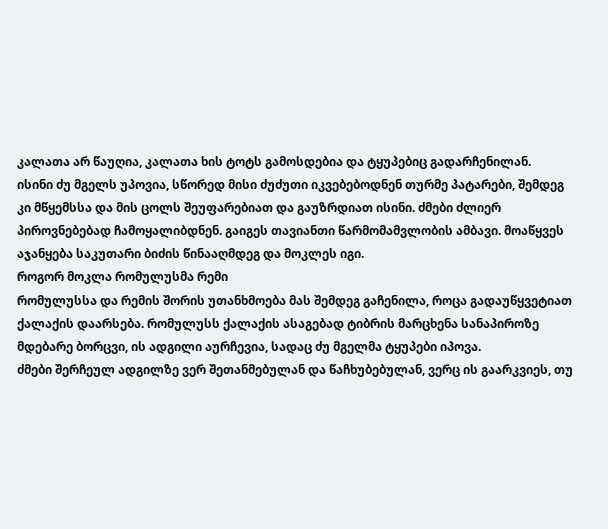კალათა არ წაუღია, კალათა ხის ტოტს გამოსდებია და ტყუპებიც გადარჩენილან.
ისინი ძუ მგელს უპოვია, სწორედ მისი ძუძუთი იკვებებოდნენ თურმე პატარები, შემდეგ კი მწყემსსა და მის ცოლს შეუფარებიათ და გაუზრდიათ ისინი. ძმები ძლიერ პიროვნებებად ჩამოყალიბდნენ. გაიგეს თავიანთი წარმომამვლობის ამბავი. მოაწყვეს აჯანყება საკუთარი ბიძის წინააღმდეგ და მოკლეს იგი.
როგორ მოკლა რომულუსმა რემი
რომულუსსა და რემის შორის უთანხმოება მას შემდეგ გაჩენილა, როცა გადაუწყვეტიათ ქალაქის დაარსება. რომულუსს ქალაქის ასაგებად ტიბრის მარცხენა სანაპიროზე მდებარე ბორცვი, ის ადგილი აურჩევია, სადაც ძუ მგელმა ტყუპები იპოვა.
ძმები შერჩეულ ადგილზე ვერ შეთანმებულან და წაჩხუბებულან, ვერც ის გაარკვიეს, თუ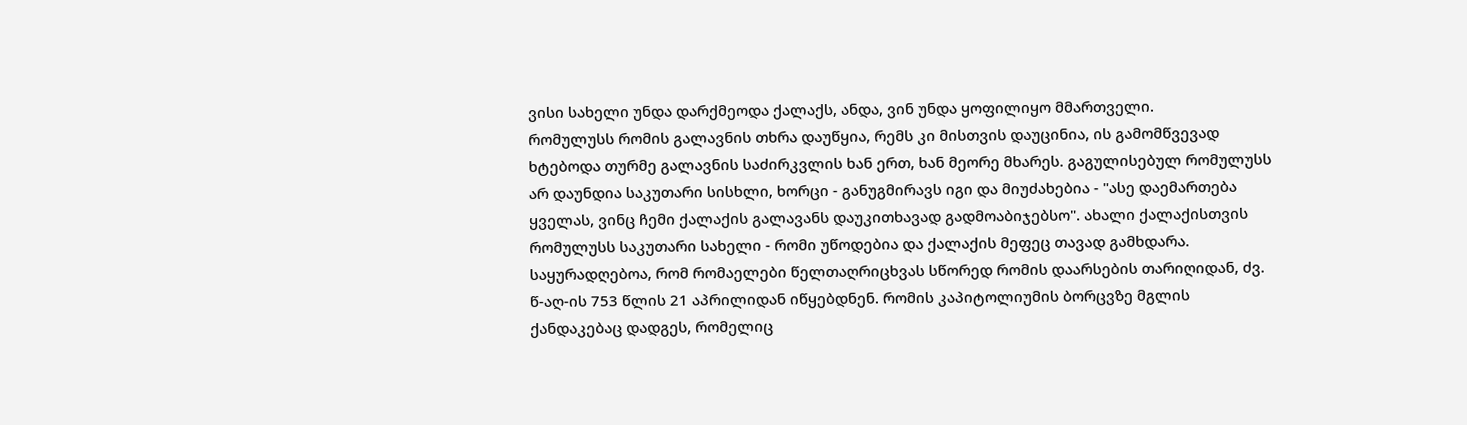ვისი სახელი უნდა დარქმეოდა ქალაქს, ანდა, ვინ უნდა ყოფილიყო მმართველი.
რომულუსს რომის გალავნის თხრა დაუწყია, რემს კი მისთვის დაუცინია, ის გამომწვევად ხტებოდა თურმე გალავნის საძირკვლის ხან ერთ, ხან მეორე მხარეს. გაგულისებულ რომულუსს არ დაუნდია საკუთარი სისხლი, ხორცი - განუგმირავს იგი და მიუძახებია - "ასე დაემართება ყველას, ვინც ჩემი ქალაქის გალავანს დაუკითხავად გადმოაბიჯებსო". ახალი ქალაქისთვის რომულუსს საკუთარი სახელი - რომი უწოდებია და ქალაქის მეფეც თავად გამხდარა.
საყურადღებოა, რომ რომაელები წელთაღრიცხვას სწორედ რომის დაარსების თარიღიდან, ძვ. წ-აღ-ის 753 წლის 21 აპრილიდან იწყებდნენ. რომის კაპიტოლიუმის ბორცვზე მგლის ქანდაკებაც დადგეს, რომელიც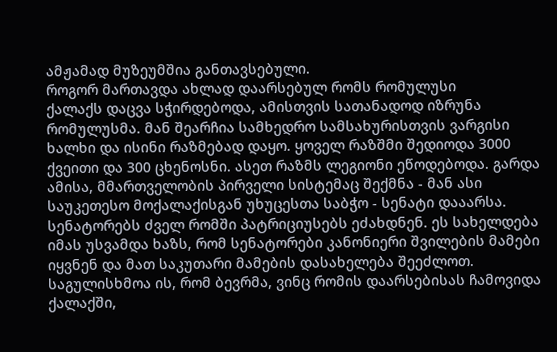ამჟამად მუზეუმშია განთავსებული.
როგორ მართავდა ახლად დაარსებულ რომს რომულუსი
ქალაქს დაცვა სჭირდებოდა, ამისთვის სათანადოდ იზრუნა რომულუსმა. მან შეარჩია სამხედრო სამსახურისთვის ვარგისი ხალხი და ისინი რაზმებად დაყო. ყოველ რაზშმი შედიოდა 3000 ქვეითი და 300 ცხენოსნი. ასეთ რაზმს ლეგიონი ეწოდებოდა. გარდა ამისა, მმართველობის პირველი სისტემაც შექმნა - მან ასი საუკეთესო მოქალაქისგან უხუცესთა საბჭო - სენატი დააარსა. სენატორებს ძველ რომში პატრიციუსებს ეძახდნენ. ეს სახელდება იმას უსვამდა ხაზს, რომ სენატორები კანონიერი შვილების მამები იყვნენ და მათ საკუთარი მამების დასახელება შეეძლოთ. საგულისხმოა ის, რომ ბევრმა, ვინც რომის დაარსებისას ჩამოვიდა ქალაქში,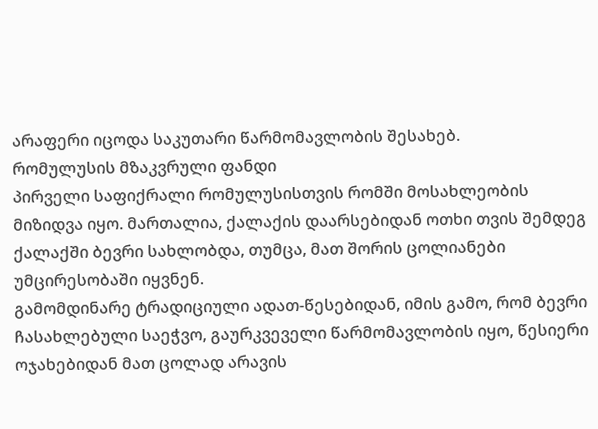არაფერი იცოდა საკუთარი წარმომავლობის შესახებ.
რომულუსის მზაკვრული ფანდი
პირველი საფიქრალი რომულუსისთვის რომში მოსახლეობის მიზიდვა იყო. მართალია, ქალაქის დაარსებიდან ოთხი თვის შემდეგ ქალაქში ბევრი სახლობდა, თუმცა, მათ შორის ცოლიანები უმცირესობაში იყვნენ.
გამომდინარე ტრადიციული ადათ-წესებიდან, იმის გამო, რომ ბევრი ჩასახლებული საეჭვო, გაურკვეველი წარმომავლობის იყო, წესიერი ოჯახებიდან მათ ცოლად არავის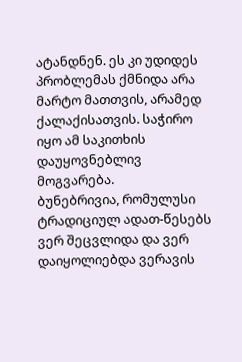ატანდნენ. ეს კი უდიდეს პრობლემას ქმნიდა არა მარტო მათთვის, არამედ ქალაქისათვის. საჭირო იყო ამ საკითხის დაუყოვნებლივ მოგვარება.
ბუნებრივია, რომულუსი ტრადიციულ ადათ-წესებს ვერ შეცვლიდა და ვერ დაიყოლიებდა ვერავის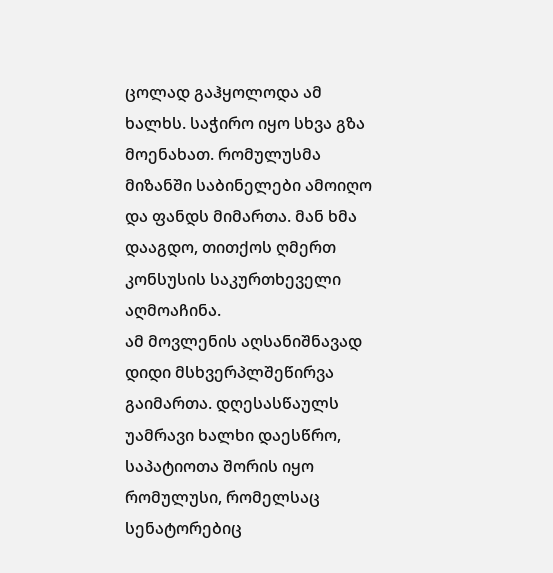ცოლად გაჰყოლოდა ამ ხალხს. საჭირო იყო სხვა გზა მოენახათ. რომულუსმა მიზანში საბინელები ამოიღო და ფანდს მიმართა. მან ხმა დააგდო, თითქოს ღმერთ კონსუსის საკურთხეველი აღმოაჩინა.
ამ მოვლენის აღსანიშნავად დიდი მსხვერპლშეწირვა გაიმართა. დღესასწაულს უამრავი ხალხი დაესწრო, საპატიოთა შორის იყო რომულუსი, რომელსაც სენატორებიც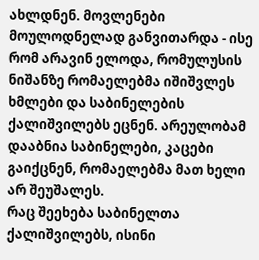ახლდნენ. მოვლენები მოულოდნელად განვითარდა - ისე რომ არავინ ელოდა, რომულუსის ნიშანზე რომაელებმა იშიშვლეს ხმლები და საბინელების ქალიშვილებს ეცნენ. არეულობამ დააბნია საბინელები, კაცები გაიქცნენ, რომაელებმა მათ ხელი არ შეუშალეს.
რაც შეეხება საბინელთა ქალიშვილებს, ისინი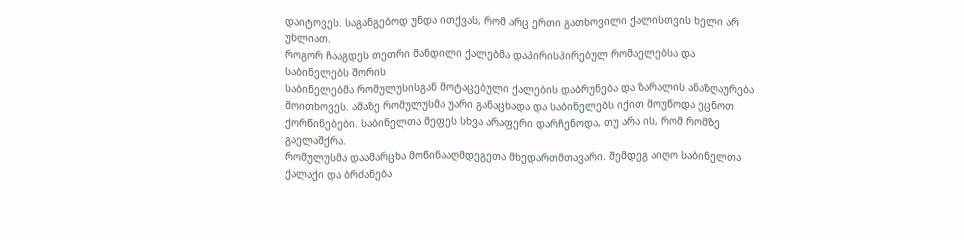დაიტოვეს. საგანგებოდ უნდა ითქვას, რომ არც ერთი გათხოვილი ქალისთვის ხელი არ უხლიათ.
როგორ ჩააგდეს თეთრი მანდილი ქალებმა დაპირისპირებულ რომაელებსა და საბინელებს შორის
საბინელებმა რომულუსისგან მოტაცებული ქალების დაბრუნება და ზარალის ანაზღაურება მოითხოვეს. ამაზე რომულუსმა უარი განაცხადა და საბინელებს იქით მოუწოდა ეცნოთ ქორწინებები. საბინელთა მეფეს სხვა არაფერი დარჩენოდა, თუ არა ის, რომ რომზე გაელაშქრა.
რომულუსმა დაამარცხა მოწინააღმდეგეთა მხედართმთავარი. შემდეგ აიღო საბინელთა ქალაქი და ბრძანება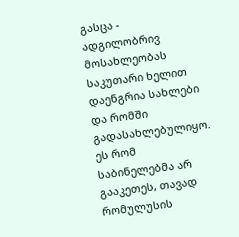გასცა - ადგილობრივ მოსახლეობას საკუთარი ხელით დაენგრია სახლები და რომში გადასახლებულიყო.
ეს რომ საბინელებმა არ გააკეთეს, თავად რომულუსის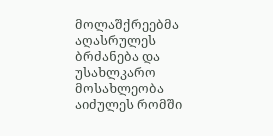მოლაშქრეებმა აღასრულეს ბრძანება და უსახლკარო მოსახლეობა აიძულეს რომში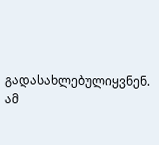გადასახლებულიყვნენ. ამ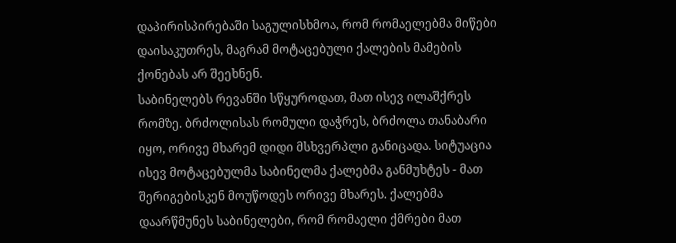დაპირისპირებაში საგულისხმოა, რომ რომაელებმა მიწები დაისაკუთრეს, მაგრამ მოტაცებული ქალების მამების ქონებას არ შეეხნენ.
საბინელებს რევანში სწყუროდათ, მათ ისევ ილაშქრეს რომზე. ბრძოლისას რომული დაჭრეს, ბრძოლა თანაბარი იყო, ორივე მხარემ დიდი მსხვერპლი განიცადა. სიტუაცია ისევ მოტაცებულმა საბინელმა ქალებმა განმუხტეს - მათ შერიგებისკენ მოუწოდეს ორივე მხარეს. ქალებმა დაარწმუნეს საბინელები, რომ რომაელი ქმრები მათ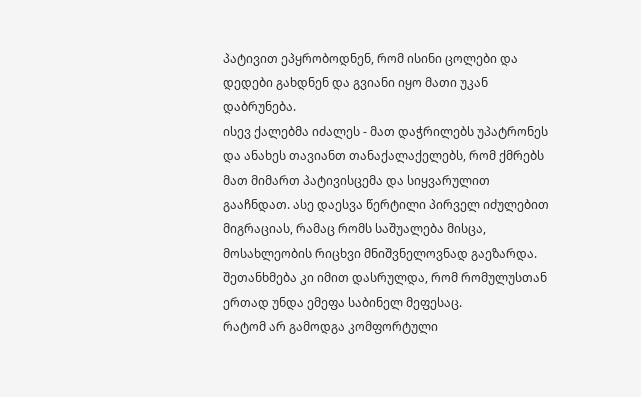პატივით ეპყრობოდნენ, რომ ისინი ცოლები და დედები გახდნენ და გვიანი იყო მათი უკან დაბრუნება.
ისევ ქალებმა იძალეს - მათ დაჭრილებს უპატრონეს და ანახეს თავიანთ თანაქალაქელებს, რომ ქმრებს მათ მიმართ პატივისცემა და სიყვარულით გააჩნდათ. ასე დაესვა წერტილი პირველ იძულებით მიგრაციას, რამაც რომს საშუალება მისცა, მოსახლეობის რიცხვი მნიშვნელოვნად გაეზარდა. შეთანხმება კი იმით დასრულდა, რომ რომულუსთან ერთად უნდა ემეფა საბინელ მეფესაც.
რატომ არ გამოდგა კომფორტული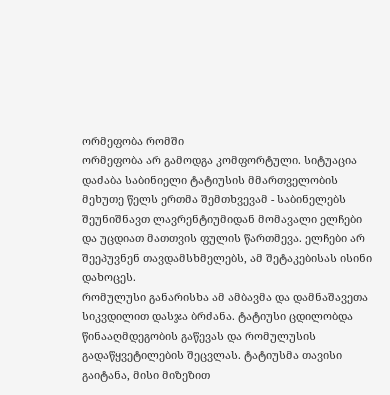ორმეფობა რომში
ორმეფობა არ გამოდგა კომფორტული. სიტუაცია დაძაბა საბინიელი ტატიუსის მმართველობის მეხუთე წელს ერთმა შემთხვევამ - საბინელებს შეუნიშნავთ ლავრენტიუმიდან მომავალი ელჩები და უცდიათ მათთვის ფულის წართმევა. ელჩები არ შეეპუვნენ თავდამსხმელებს, ამ შეტაკებისას ისინი დახოცეს.
რომულუსი განარისხა ამ ამბავმა და დამნაშავეთა სიკვდილით დასჯა ბრძანა. ტატიუსი ცდილობდა წინააღმდეგობის გაწევას და რომულუსის გადაწყვეტილების შეცვლას. ტატიუსმა თავისი გაიტანა, მისი მიზეზით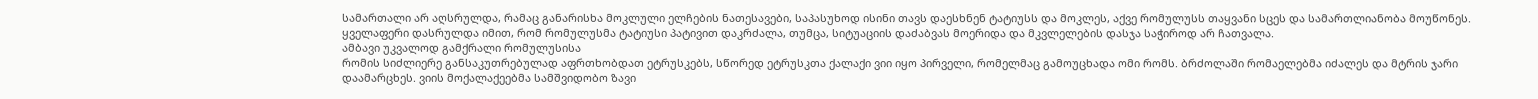სამართალი არ აღსრულდა, რამაც განარისხა მოკლული ელჩების ნათესავები, საპასუხოდ ისინი თავს დაესხნენ ტატიუსს და მოკლეს, აქვე რომულუსს თაყვანი სცეს და სამართლიანობა მოუწონეს. ყველაფერი დასრულდა იმით, რომ რომულუსმა ტატიუსი პატივით დაკრძალა, თუმცა, სიტუაციის დაძაბვას მოერიდა და მკვლელების დასჯა საჭიროდ არ ჩათვალა.
ამბავი უკვალოდ გამქრალი რომულუსისა
რომის სიძლიერე განსაკუთრებულად აფრთხობდათ ეტრუსკებს, სწორედ ეტრუსკთა ქალაქი ვიი იყო პირველი, რომელმაც გამოუცხადა ომი რომს. ბრძოლაში რომაელებმა იძალეს და მტრის ჯარი დაამარცხეს. ვიის მოქალაქეებმა სამშვიდობო ზავი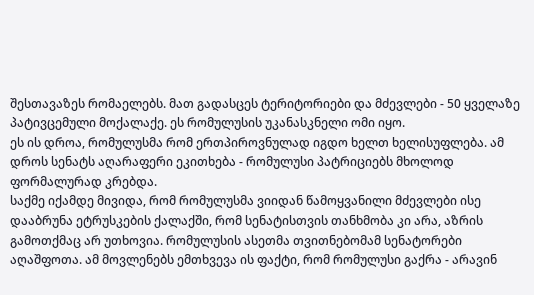შესთავაზეს რომაელებს. მათ გადასცეს ტერიტორიები და მძევლები - 50 ყველაზე პატივცემული მოქალაქე. ეს რომულუსის უკანასკნელი ომი იყო.
ეს ის დროა, რომულუსმა რომ ერთპიროვნულად იგდო ხელთ ხელისუფლება. ამ დროს სენატს აღარაფერი ეკითხება - რომულუსი პატრიციებს მხოლოდ ფორმალურად კრებდა.
საქმე იქამდე მივიდა, რომ რომულუსმა ვიიდან წამოყვანილი მძევლები ისე დააბრუნა ეტრუსკების ქალაქში, რომ სენატისთვის თანხმობა კი არა, აზრის გამოთქმაც არ უთხოვია. რომულუსის ასეთმა თვითნებომამ სენატორები აღაშფოთა. ამ მოვლენებს ემთხვევა ის ფაქტი, რომ რომულუსი გაქრა - არავინ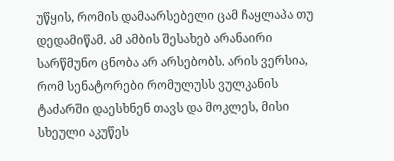უწყის, რომის დამაარსებელი ცამ ჩაყლაპა თუ დედამიწამ. ამ ამბის შესახებ არანაირი სარწმუნო ცნობა არ არსებობს. არის ვერსია, რომ სენატორები რომულუსს ვულკანის ტაძარში დაესხნენ თავს და მოკლეს, მისი სხეული აკუწეს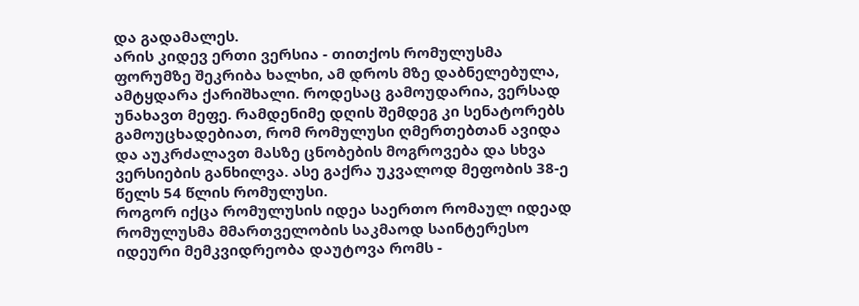და გადამალეს.
არის კიდევ ერთი ვერსია - თითქოს რომულუსმა ფორუმზე შეკრიბა ხალხი, ამ დროს მზე დაბნელებულა, ამტყდარა ქარიშხალი. როდესაც გამოუდარია, ვერსად უნახავთ მეფე. რამდენიმე დღის შემდეგ კი სენატორებს გამოუცხადებიათ, რომ რომულუსი ღმერთებთან ავიდა და აუკრძალავთ მასზე ცნობების მოგროვება და სხვა ვერსიების განხილვა. ასე გაქრა უკვალოდ მეფობის 38-ე წელს 54 წლის რომულუსი.
როგორ იქცა რომულუსის იდეა საერთო რომაულ იდეად
რომულუსმა მმართველობის საკმაოდ საინტერესო იდეური მემკვიდრეობა დაუტოვა რომს -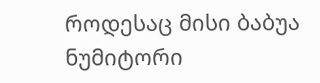როდესაც მისი ბაბუა ნუმიტორი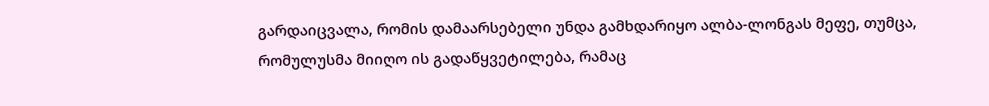გარდაიცვალა, რომის დამაარსებელი უნდა გამხდარიყო ალბა-ლონგას მეფე, თუმცა, რომულუსმა მიიღო ის გადაწყვეტილება, რამაც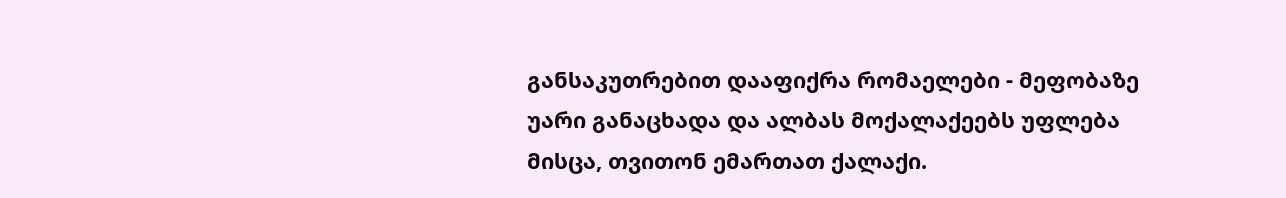განსაკუთრებით დააფიქრა რომაელები - მეფობაზე უარი განაცხადა და ალბას მოქალაქეებს უფლება მისცა, თვითონ ემართათ ქალაქი.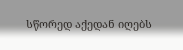სწორედ აქედან იღებს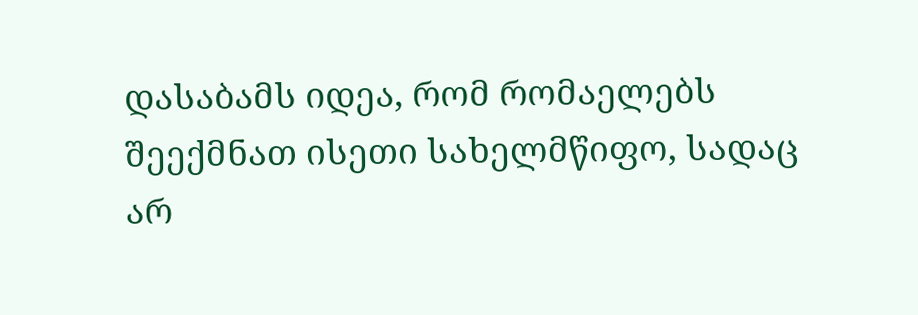დასაბამს იდეა, რომ რომაელებს შეექმნათ ისეთი სახელმწიფო, სადაც არ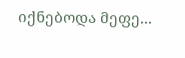იქნებოდა მეფე...